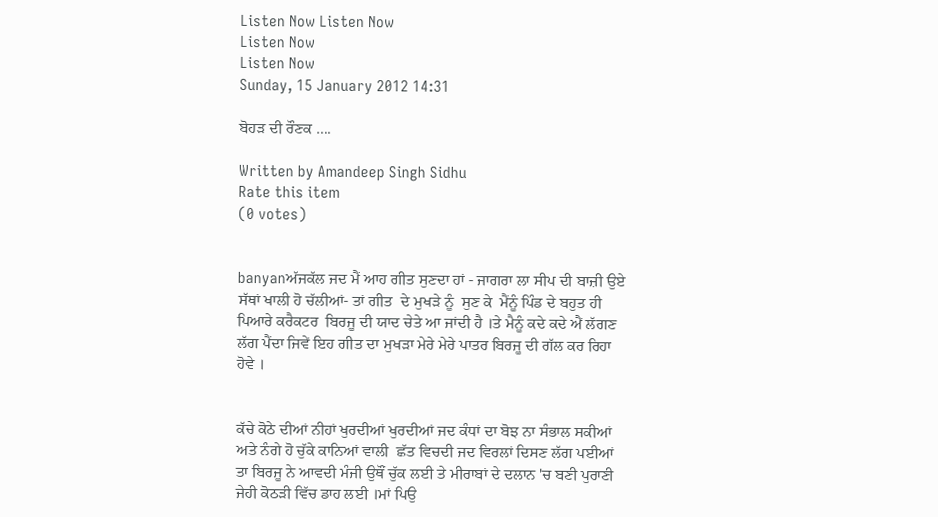Listen Now Listen Now
Listen Now
Listen Now
Sunday, 15 January 2012 14:31

ਬੋਹੜ ਦੀ ਰੌਣਕ ….

Written by Amandeep Singh Sidhu
Rate this item
(0 votes)


banyanਅੱਜਕੱਲ ਜਦ ਮੈਂ ਆਹ ਗੀਤ ਸੁਣਦਾ ਹਾਂ - ਜਾਗਰਾ ਲਾ ਸੀਪ ਦੀ ਬਾਜ਼ੀ ਉਏ ਸੱਥਾਂ ਖਾਲੀ ਹੋ ਚੱਲੀਆਂ- ਤਾਂ ਗੀਤ  ਦੇ ਮੁਖੜੇ ਨੂੰ  ਸੁਣ ਕੇ  ਮੈਂਨੂੰ ਪਿੰਡ ਦੇ ਬਹੁਤ ਹੀ ਪਿਆਰੇ ਕਰੈਕਟਰ  ਬਿਰਜੂ ਦੀ ਯਾਦ ਚੇਤੇ ਆ ਜਾਂਦੀ ਹੈ ।ਤੇ ਮੈਨੂੰ ਕਦੇ ਕਦੇ ਐਂ ਲੱਗਣ ਲੱਗ ਪੈਂਦਾ ਜਿਵੇਂ ਇਹ ਗੀਤ ਦਾ ਮੁਖੜਾ ਮੇਰੇ ਮੇਰੇ ਪਾਤਰ ਬਿਰਜੂ ਦੀ ਗੱਲ ਕਰ ਰਿਹਾ ਹੋਵੇ ।


ਕੱਚੇ ਕੋਠੇ ਦੀਆਂ ਨੀਹਾਂ ਖੁਰਦੀਆਂ ਖੁਰਦੀਆਂ ਜਦ ਕੰਧਾਂ ਦਾ ਬੋਝ ਨਾ ਸੰਭਾਲ ਸਕੀਆਂ ਅਤੇ ਨੰਗੇ ਹੋ ਚੁੱਕੇ ਕਾਨਿਆਂ ਵਾਲੀ  ਛੱਤ ਵਿਚਦੀ ਜਦ ਵਿਰਲਾਂ ਦਿਸਣ ਲੱਗ ਪਈਆਂ ਤਾ ਬਿਰਜੂ ਨੇ ਆਵਦੀ ਮੰਜੀ ਉਥੌਂ ਚੁੱਕ ਲਈ ਤੇ ਮੀਰਾਬਾਂ ਦੇ ਦਲਾਨ 'ਚ ਬਣੀ ਪੁਰਾਣੀ ਜੇਹੀ ਕੋਠੜੀ ਵਿੱਚ ਡਾਹ ਲਈ ।ਮਾਂ ਪਿਉ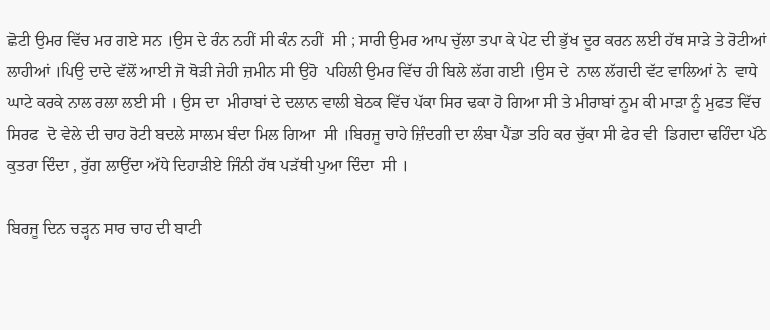ਛੋਟੀ ਉਮਰ ਵਿੱਚ ਮਰ ਗਏ ਸਨ ।ਉਸ ਦੇ ਰੰਨ ਨਹੀਂ ਸੀ ਕੰਨ ਨਹੀਂ  ਸੀ ; ਸਾਰੀ ਉਮਰ ਆਪ ਚੁੱਲਾ ਤਪਾ ਕੇ ਪੇਟ ਦੀ ਭੁੱਖ ਦੂਰ ਕਰਨ ਲਈ ਹੱਥ ਸਾੜੇ ਤੇ ਰੋਟੀਆਂ ਲਾਹੀਆਂ ।ਪਿਉ ਦਾਦੇ ਵੱਲੋਂ ਆਈ ਜੋ ਥੋੜੀ ਜੇਹੀ ਜ਼ਮੀਨ ਸੀ ਉਹੋ  ਪਹਿਲੀ ਉਮਰ ਵਿੱਚ ਹੀ ਬਿਲੇ ਲੱਗ ਗਈ ।ਉਸ ਦੇ  ਨਾਲ ਲੱਗਦੀ ਵੱਟ ਵਾਲਿਆਂ ਨੇ  ਵਾਧੇ ਘਾਟੇ ਕਰਕੇ ਨਾਲ ਰਲਾ ਲਈ ਸੀ । ਉਸ ਦਾ  ਮੀਰਾਬਾਂ ਦੇ ਦਲਾਨ ਵਾਲੀ ਬੇਠਕ ਵਿੱਚ ਪੱਕਾ ਸਿਰ ਢਕਾ ਹੋ ਗਿਆ ਸੀ ਤੇ ਮੀਰਾਬਾਂ ਨੂਮ ਕੀ ਮਾੜਾ ਨੂੰ ਮੁਫਤ ਵਿੱਚ ਸਿਰਫ  ਦੋ ਵੇਲੇ ਦੀ ਚਾਹ ਰੋਟੀ ਬਦਲੇ ਸਾਲਮ ਬੰਦਾ ਮਿਲ ਗਿਆ  ਸੀ ।ਬਿਰਜੂ ਚਾਹੇ ਜ਼ਿੰਦਗੀ ਦਾ ਲੰਬਾ ਪੈਂਡਾ ਤਹਿ ਕਰ ਚੁੱਕਾ ਸੀ ਫੇਰ ਵੀ  ਡਿਗਦਾ ਢਹਿੰਦਾ ਪੱਠੇ ਕੁਤਰਾ ਦਿੰਦਾ , ਰੁੱਗ ਲਾਉਂਦਾ ਅੱਧੇ ਦਿਹਾੜੀਏ ਜਿੰਨੀ ਹੱਥ ਪੜੱਥੀ ਪੁਆ ਦਿੰਦਾ  ਸੀ ।

ਬਿਰਜੂ ਦਿਨ ਚੜ੍ਹਨ ਸਾਰ ਚਾਹ ਦੀ ਬਾਟੀ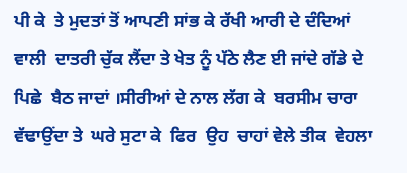ਪੀ ਕੇ  ਤੇ ਮੁਦਤਾਂ ਤੋਂ ਆਪਣੀ ਸਾਂਭ ਕੇ ਰੱਖੀ ਆਰੀ ਦੇ ਦੰਦਿਆਂ ਵਾਲੀ  ਦਾਤਰੀ ਚੁੱਕ ਲੈਂਦਾ ਤੇ ਖੇਤ ਨੂੰ ਪੱਠੇ ਲੈਣ ਈ ਜਾਂਦੇ ਗੱਡੇ ਦੇ ਪਿਛੇ  ਬੈਠ ਜਾਦਾਂ ।ਸੀਰੀਆਂ ਦੇ ਨਾਲ ਲੱਗ ਕੇ  ਬਰਸੀਮ ਚਾਰਾ ਵੱਢਾਉਂਦਾ ਤੇ  ਘਰੇ ਸੁਟਾ ਕੇ  ਫਿਰ  ਉਹ  ਚਾਹਾਂ ਵੇਲੇ ਤੀਕ  ਵੇਹਲਾ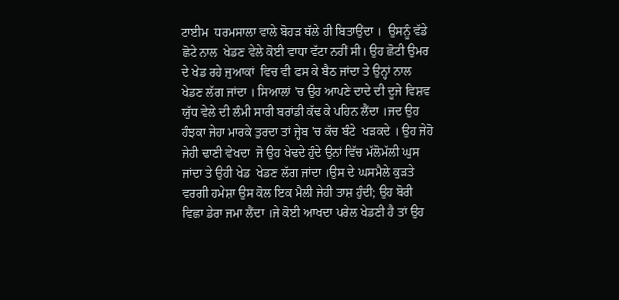ਟਾਈਮ  ਧਰਮਸਾਲਾ ਵਾਲੇ ਬੋਹੜ ਥੱਲੇ ਹੀ ਬਿਤਾਉਂਦਾ ।  ਉਸਨੂੰ ਵੱਡੇ ਛੋਟੇ ਨਾਲ  ਖੇਡਣ ਵੇਲੇ ਕੋਈ ਵਾਧਾ ਵੱਟਾ ਨਹੀਂ ਸੀ। ਉਹ ਛੋਟੀ ਉਮਰ  ਦੇ ਖੇਡ ਰਹੇ ਜੁਆਕਾਂ  ਵਿਚ ਵੀ ਫਸ ਕੇ ਬੈਠ ਜਾਂਦਾ ਤੇ ਉਨ੍ਹਾਂ ਨਾਲ ਖੇਡਣ ਲੱਗ ਜਾਂਦਾ । ਸਿਆਲਾਂ 'ਚ ਉਹ ਆਪਣੇ ਦਾਦੇ ਦੀ ਦੂਜੇ ਵਿਸ਼ਵ ਯੁੱਧ ਵੇਲੇ ਦੀ ਲੰਮੀ ਸਾਰੀ ਬਰਾਂਡੀ ਕੱਢ ਕੇ ਪਹਿਨ ਲੈਂਦਾ ।ਜਦ ਉਹ ਹੰਝਕਾ ਜੇਹਾ ਮਾਰਕੇ ਤੁਰਦਾ ਤਾਂ ਜ੍ਹੇਬ 'ਚ ਕੱਚ ਬੰਟੇ  ਖੜਕਦੇ । ਉਹ ਜੇਹੋ ਜੇਹੀ ਢਾਣੀ ਵੇਖਦਾ  ਜੋ ਉਹ ਖੇਢਦੇ ਹੁੰਦੇ ਉਨਾਂ ਵਿੱਚ ਮੱਲੋਮੱਲੀ ਘੁਸ ਜਾਂਦਾ ਤੇ ਉਹੀ ਖੇਡ  ਖੇਡਣ ਲੱਗ ਜਾਂਦਾ ।ਉਸ ਦੇ ਘਸਮੈਲੇ ਕੁੜਤੇ ਵਰਗੀ ਹਮੇਸ਼ਾ ਉਸ ਕੋਲ ਇਕ ਮੈਲੀ ਜੇਹੀ ਤਾਸ਼ ਹੁੰਦੀ; ਉਹ ਬੋਰੀ ਵਿਛਾ ਡੇਰਾ ਜਮਾ ਲੈਂਦਾ ।ਜੇ ਕੋਈ ਆਖਦਾ ਪਰੇਲ ਖੇਡਣੀ ਹੈ ਤਾਂ ਉਹ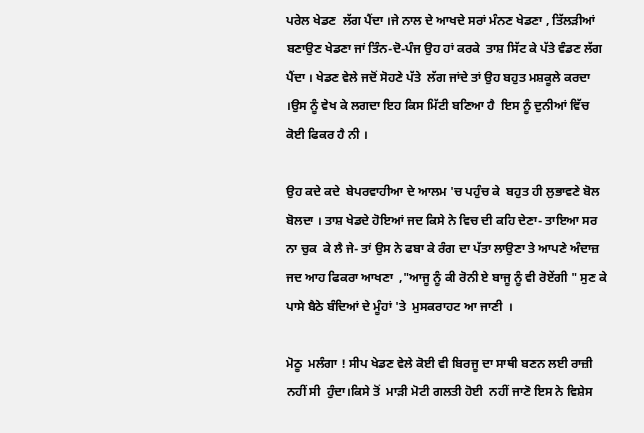ਪਰੇਲ ਖੇਡਣ  ਲੱਗ ਪੈਂਦਾ ।ਜੇ ਨਾਲ ਦੇ ਆਖਦੇ ਸਰਾਂ ਮੰਨਣ ਖੇਡਣਾ , ਤਿੱਲੜੀਆਂ ਬਣਾਉਣ ਖੇਡਣਾ ਜਾਂ ਤਿੰਨ-ਦੋ-ਪੰਜ ਉਹ ਹਾਂ ਕਰਕੇ  ਤਾਸ਼ ਸਿੱਟ ਕੇ ਪੱਤੇ ਵੰਡਣ ਲੱਗ ਪੈਂਦਾ । ਖੇਡਣ ਵੇਲੇ ਜਦੋਂ ਸੋਹਣੇ ਪੱਤੇ  ਲੱਗ ਜਾਂਦੇ ਤਾਂ ਉਹ ਬਹੁਤ ਮਸ਼ਕੂਲੇ ਕਰਦਾ ।ਉਸ ਨੂੰ ਵੇਖ ਕੇ ਲਗਦਾ ਇਹ ਕਿਸ ਮਿੱਟੀ ਬਣਿਆ ਹੈ  ਇਸ ਨੂੰ ਦੁਨੀਆਂ ਵਿੱਚ  ਕੋਈ ਫਿਕਰ ਹੈ ਨੀ ।

ਉਹ ਕਦੇ ਕਦੇ  ਬੇਪਰਵਾਹੀਆ ਦੇ ਆਲਮ 'ਚ ਪਹੁੰਚ ਕੇ  ਬਹੁਤ ਹੀ ਲੁਭਾਵਣੇ ਬੋਲ ਬੋਲਦਾ । ਤਾਸ਼ ਖੇਡਦੇ ਹੋਇਆਂ ਜਦ ਕਿਸੇ ਨੇ ਵਿਚ ਦੀ ਕਹਿ ਦੇਣਾ- ਤਾਇਆ ਸਰ ਨਾ ਚੁਕ  ਕੇ ਲੈ ਜੇ- ਤਾਂ ਉਸ ਨੇ ਫਬਾ ਕੇ ਰੰਗ ਦਾ ਪੱਤਾ ਲਾਉਣਾ ਤੇ ਆਪਣੇ ਅੰਦਾਜ਼ ਜਦ ਆਹ ਫਿਕਰਾ ਆਖਣਾ  ,"ਆਜੂ ਨੂੰ ਕੀ ਰੋਨੀ ਏ ਬਾਜੂ ਨੂੰ ਵੀ ਰੋਏਂਗੀ " ਸੁਣ ਕੇ ਪਾਸੇ ਬੈਠੇ ਬੰਦਿਆਂ ਦੇ ਮੂੰਹਾਂ 'ਤੇ  ਮੁਸਕਰਾਹਟ ਆ ਜਾਣੀ  ।

ਮੋਠੂ  ਮਲੰਗਾ ! ਸੀਪ ਖੇਡਣ ਵੇਲੇ ਕੋਈ ਵੀ ਬਿਰਜੂ ਦਾ ਸਾਥੀ ਬਣਨ ਲਈ ਰਾਜ਼ੀ ਨਹੀਂ ਸੀ  ਹੁੰਦਾ।ਕਿਸੇ ਤੋਂ  ਮਾੜੀ ਮੋਟੀ ਗਲਤੀ ਹੋਈ  ਨਹੀਂ ਜਾਣੋ ਇਸ ਨੇ ਵਿਸ਼ੇਸ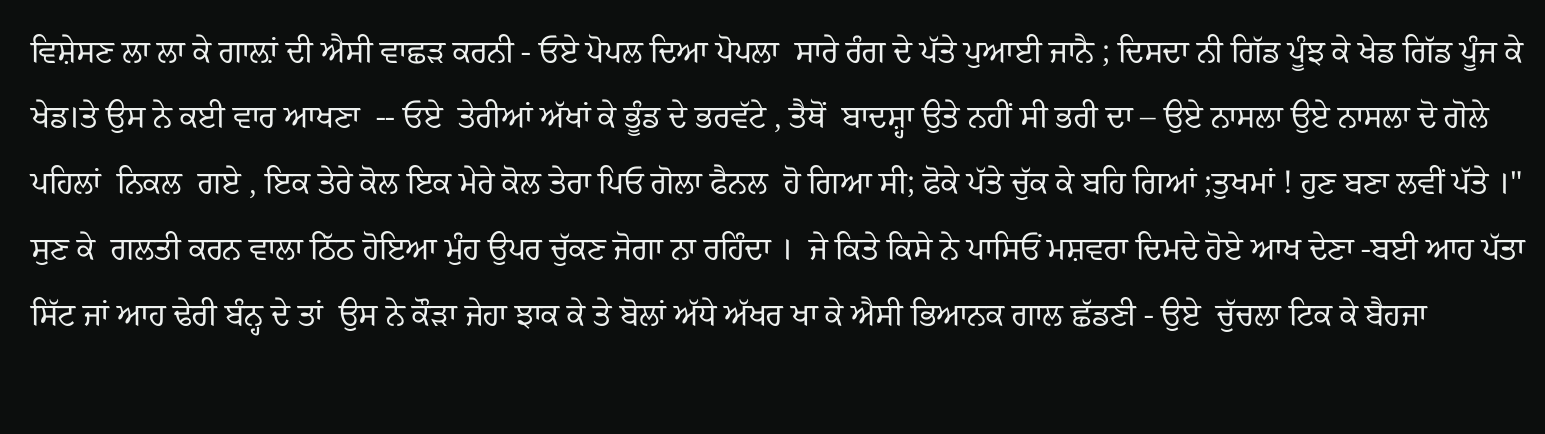ਵਿਸ਼ੇਸਣ ਲਾ ਲਾ ਕੇ ਗਾਲ਼ਾਂ ਦੀ ਐਸੀ ਵਾਛੜ ਕਰਨੀ - ਓਏ ਪੋਪਲ ਦਿਆ ਪੋਪਲਾ  ਸਾਰੇ ਰੰਗ ਦੇ ਪੱਤੇ ਪੁਆਈ ਜਾਨੈ ; ਦਿਸਦਾ ਨੀ ਗਿੱਡ ਪੂੰਝ ਕੇ ਖੇਡ ਗਿੱਡ ਪੂੰਜ ਕੇ ਖੇਡ।ਤੇ ਉਸ ਨੇ ਕਈ ਵਾਰ ਆਖਣਾ  -- ਓਏ  ਤੇਰੀਆਂ ਅੱਖਾਂ ਕੇ ਭੂੰਡ ਦੇ ਭਰਵੱਟੇ , ਤੈਥੋਂ  ਬਾਦਸ਼੍ਹਾ ਉਤੇ ਨਹੀਂ ਸੀ ਭਰੀ ਦਾ – ਉਏ ਨਾਸਲਾ ਉਏ ਨਾਸਲਾ ਦੋ ਗੋਲੇ ਪਹਿਲਾਂ  ਨਿਕਲ  ਗਏ , ਇਕ ਤੇਰੇ ਕੋਲ ਇਕ ਮੇਰੇ ਕੋਲ ਤੇਰਾ ਪਿਓ ਗੋਲਾ ਫੈਨਲ  ਹੋ ਗਿਆ ਸੀ; ਫੋਕੇ ਪੱਤੇ ਚੁੱਕ ਕੇ ਬਹਿ ਗਿਆਂ ;ਤੁਖਮਾਂ ! ਹੁਣ ਬਣਾ ਲਵੀਂ ਪੱਤੇ ।" ਸੁਣ ਕੇ  ਗਲਤੀ ਕਰਨ ਵਾਲਾ ਠਿੱਠ ਹੋਇਆ ਮੁੰਹ ਉਪਰ ਚੁੱਕਣ ਜੋਗਾ ਨਾ ਰਹਿੰਦਾ ।  ਜੇ ਕਿਤੇ ਕਿਸੇ ਨੇ ਪਾਸਿਓਂ ਮਸ਼ਵਰਾ ਦਿਮਦੇ ਹੋਏ ਆਖ ਦੇਣਾ -ਬਈ ਆਹ ਪੱਤਾ ਸਿੱਟ ਜਾਂ ਆਹ ਢੇਰੀ ਬੰਨ੍ਹ ਦੇ ਤਾਂ  ਉਸ ਨੇ ਕੌੜਾ ਜੇਹਾ ਝਾਕ ਕੇ ਤੇ ਬੋਲਾਂ ਅੱਧੇ ਅੱਖਰ ਖਾ ਕੇ ਐਸੀ ਭਿਆਨਕ ਗਾਲ ਛੱਡਣੀ - ਉਏ  ਚੁੱਚਲਾ ਟਿਕ ਕੇ ਬੈਹਜਾ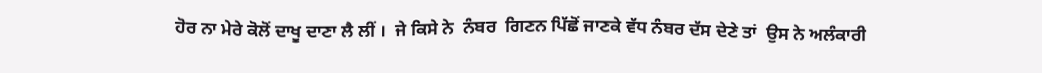ਹੋਰ ਨਾ ਮੇਰੇ ਕੋਲੋਂ ਦਾਖੂ ਦਾਣਾ ਲੈ ਲੀਂ ।  ਜੇ ਕਿਸੇ ਨੇ  ਨੰਬਰ  ਗਿਣਨ ਪਿੱਛੋਂ ਜਾਣਕੇ ਵੱਧ ਨੰਬਰ ਦੱਸ ਦੇਣੇ ਤਾਂ  ਉਸ ਨੇ ਅਲੰਕਾਰੀ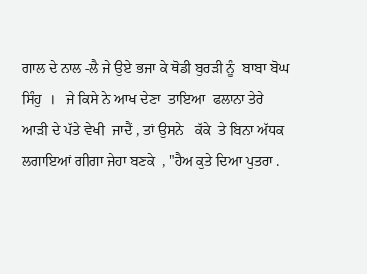ਗਾਲ ਦੇ ਨਾਲ -ਲੈ ਜੇ ਉਏ ਭਜਾ ਕੇ ਥੋਡੀ ਬੁਰੜੀ ਨੂੰ  ਬਾਬਾ ਬੋਘ ਸਿੰਹੁ  ।   ਜੇ ਕਿਸੇ ਨੇ ਆਖ ਦੇਣਾ  ਤਾਇਆ  ਫਲਾਨਾ ਤੇਰੇ ਆੜੀ ਦੇ ਪੱਤੇ ਵੇਖੀ  ਜਾਦੈਂ , ਤਾਂ ਉਸਨੇ   ਕੱਕੇ  ਤੇ ਬਿਨਾ ਅੱਧਕ ਲਗਾਇਆਂ ਗੀਗਾ ਜੇਹਾ ਬਣਕੇ  , "ਹੈਅ ਕੁਤੇ ਦਿਆ ਪੁਤਰਾ .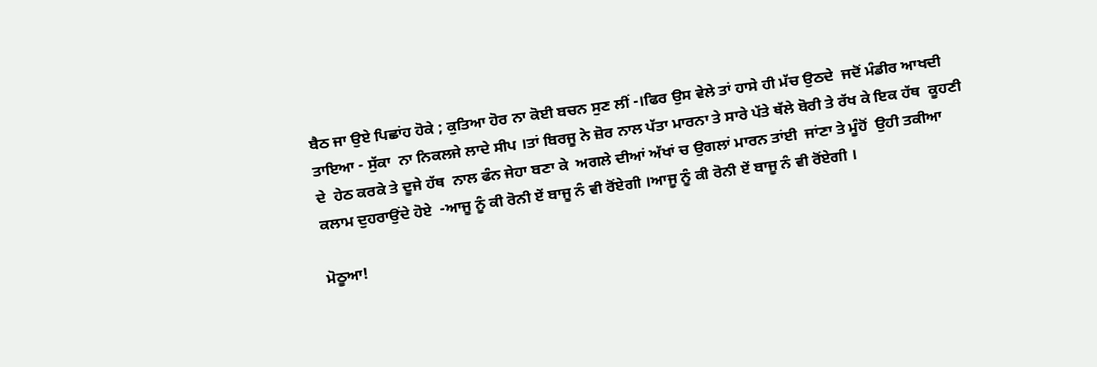ਬੈਠ ਜਾ ਉਏ ਪਿਛਾਂਹ ਹੋਕੇ ; ਕੁਤਿਆ ਹੋਰ ਨਾ ਕੋਈ ਬਚਨ ਸੁਣ ਲੀਂ -।ਫਿਰ ਉਸ ਵੇਲੇ ਤਾਂ ਹਾਸੇ ਹੀ ਮੱਚ ਉਠਦੇ  ਜਦੋਂ ਮੰਡੀਰ ਆਖਦੀ ਤਾਇਆ - ਸੁੱਕਾ  ਨਾ ਨਿਕਲਜੇ ਲਾਦੇ ਸੀਪ ।ਤਾਂ ਬਿਰਜੂ ਨੇ ਜ਼ੋਰ ਨਾਲ ਪੱਤਾ ਮਾਰਨਾ ਤੇ ਸਾਰੇ ਪੱਤੇ ਥੱਲੇ ਬੋਰੀ ਤੇ ਰੱਖ ਕੇ ਇਕ ਹੱਥ  ਕੂਹਣੀ ਦੇ  ਹੇਠ ਕਰਕੇ ਤੇ ਦੂਜੇ ਹੱਥ  ਨਾਲ ਫੰਨ ਜੇਹਾ ਬਣਾ ਕੇ  ਅਗਲੇ ਦੀਆਂ ਅੱਖਾਂ ਚ ਉਗਲਾਂ ਮਾਰਨ ਤਾਂਈ  ਜਾਂਣਾ ਤੇ ਮੂੰਹੋਂ  ਉਹੀ ਤਕੀਆ ਕਲਾਮ ਦੁਹਰਾਉਂਦੇ ਹੋਏ  -ਆਜੂ ਨੂੰ ਕੀ ਰੋਨੀ ਏਂ ਬਾਜੂ ਨੰ ਵੀ ਰੋਂਏਗੀ ।ਆਜੂ ਨੂੰ ਕੀ ਰੋਨੀ ਏਂ ਬਾਜੂ ਨੰ ਵੀ ਰੋਂਏਗੀ ।

ਮੋਠੂਆ!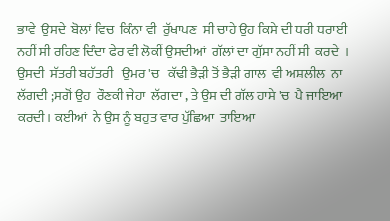ਭਾਵੇ  ਉਸਦੇ  ਬੋਲਾਂ ਵਿਚ  ਕਿੰਨਾ ਵੀ  ਰੁੱਖਾਪਣ  ਸੀ ਚਾਹੇ ਉਹ ਕਿਸੇ ਦੀ ਧਰੀ ਧਰਾਈ ਨਹੀਂ ਸੀ ਰਹਿਣ ਦਿੰਦਾ ਫੇਰ ਵੀ ਲੋਕੀਂ ਉਸਦੀਆਂ  ਗੱਲਾਂ ਦਾ ਗੁੱਸਾ ਨਹੀਂ ਸੀ  ਕਰਦੇ  । ਉਸਦੀ  ਸੱਤਰੀ ਬਹੱਤਰੀ   ਉਮਰ 'ਚ   ਕੱਢੀ ਭੈੜੀ ਤੋਂ ਭੈੜੀ ਗਾਲ  ਵੀ ਅਸ਼ਲੀਲ  ਨਾ ਲੱਗਦੀ ;ਸਗੋਂ ਉਹ  ਰੌਣਕੀ ਜੇਹਾ  ਲੱਗਦਾ , ਤੇ ਉਸ ਦੀ ਗੱਲ ਹਾਸੇ 'ਚ  ਪੈ ਜਾਇਆ ਕਰਦੀ। ਕਈਆਂ  ਨੇ ਉਸ ਨੂੰ ਬਹੁਤ ਵਾਰ ਪੁੱਛਿਆ  ਤਾਇਆ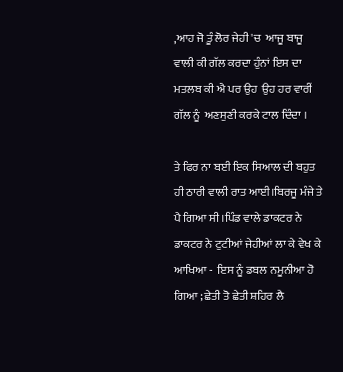,ਆਹ ਜੋ ਤੂੰ ਲੋਰ ਜੇਹੀ 'ਚ  ਆਜੂ ਬਾਜੂ ਵਾਲੀ ਕੀ ਗੱਲ ਕਰਦਾ ਹੁੰਨਾਂ ਇਸ ਦਾ ਮਤਲਬ ਕੀ ਐ ਪਰ ਉਹ  ਉਹ ਹਰ ਵਾਰੀਂ ਗੱਲ ਨੂੰ  ਅਣਸੁਣੀ ਕਰਕੇ ਟਾਲ ਦਿੰਦਾ ।

ਤੇ ਫਿਰ ਨਾ ਬਈ ਇਕ ਸਿਆਲ ਦੀ ਬਹੁਤ ਹੀ ਠਾਰੀ ਵਾਲੀ ਰਾਤ ਆਈ।ਬਿਰਜੂ ਮੰਜੇ ਤੇ ਪੈ ਗਿਆ ਸੀ ।ਪਿੰਡ ਵਾਲੇ ਡਾਕਟਰ ਨੇ ਡਾਕਟਰ ਨੇ ਟੁਟੀਆਂ ਜੇਹੀਆਂ ਲਾ ਕੇ ਵੇਖ ਕੇ ਆਖਿਆ -  ਇਸ ਨੂੰ ਡਬਲ ਨਮੂਨੀਆ ਹੋ ਗਿਆ ; ਛੇਤੀ ਤੋ ਛੇਤੀ ਸ਼ਹਿਰ ਲੈ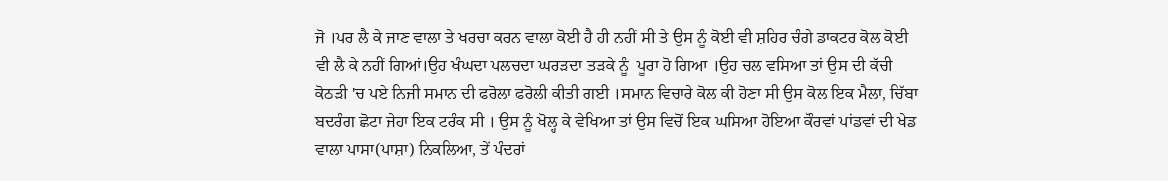ਜੋ ।ਪਰ ਲੈ ਕੇ ਜਾਣ ਵਾਲਾ ਤੇ ਖਰਚਾ ਕਰਨ ਵਾਲਾ ਕੋਈ ਹੈ ਹੀ ਨਹੀਂ ਸੀ ਤੇ ਉਸ ਨੂੰ ਕੋਈ ਵੀ ਸ਼ਹਿਰ ਚੰਗੇ ਡਾਕਟਰ ਕੋਲ ਕੋਈ ਵੀ ਲੈ ਕੇ ਨਹੀਂ ਗਿਆਂ।ਉਹ ਖੰਘਦਾ ਪਲਚਦਾ ਘਰੜਦਾ ਤੜਕੇ ਨੂੰ  ਪੂਰਾ ਹੋ ਗਿਆ ।ਉਹ ਚਲ ਵਸਿਆ ਤਾਂ ਉਸ ਦੀ ਕੱਚੀ ਕੋਠੜੀ 'ਚ ਪਏ ਨਿਜੀ ਸਮਾਨ ਦੀ ਫਰੋਲਾ ਫਰੋਲੀ ਕੀਤੀ ਗਈ ।ਸਮਾਨ ਵਿਚਾਰੇ ਕੋਲ ਕੀ ਹੋਣਾ ਸੀ ਉਸ ਕੋਲ ਇਕ ਮੈਲਾ, ਚਿੱਬਾ ਬਦਰੰਗ ਛੋਟਾ ਜੇਹਾ ਇਕ ਟਰੰਕ ਸੀ । ਉਸ ਨੂੰ ਖੋਲ੍ਹ ਕੇ ਵੇਖਿਆ ਤਾਂ ਉਸ ਵਿਚੋਂ ਇਕ ਘਸਿਆ ਹੋਇਆ ਕੌਰਵਾਂ ਪਾਂਡਵਾਂ ਦੀ ਖੇਡ ਵਾਲਾ ਪਾਸਾ(ਪਾਸ਼ਾ) ਨਿਕਲਿਆ, ਤੇਂ ਪੰਦਰਾਂ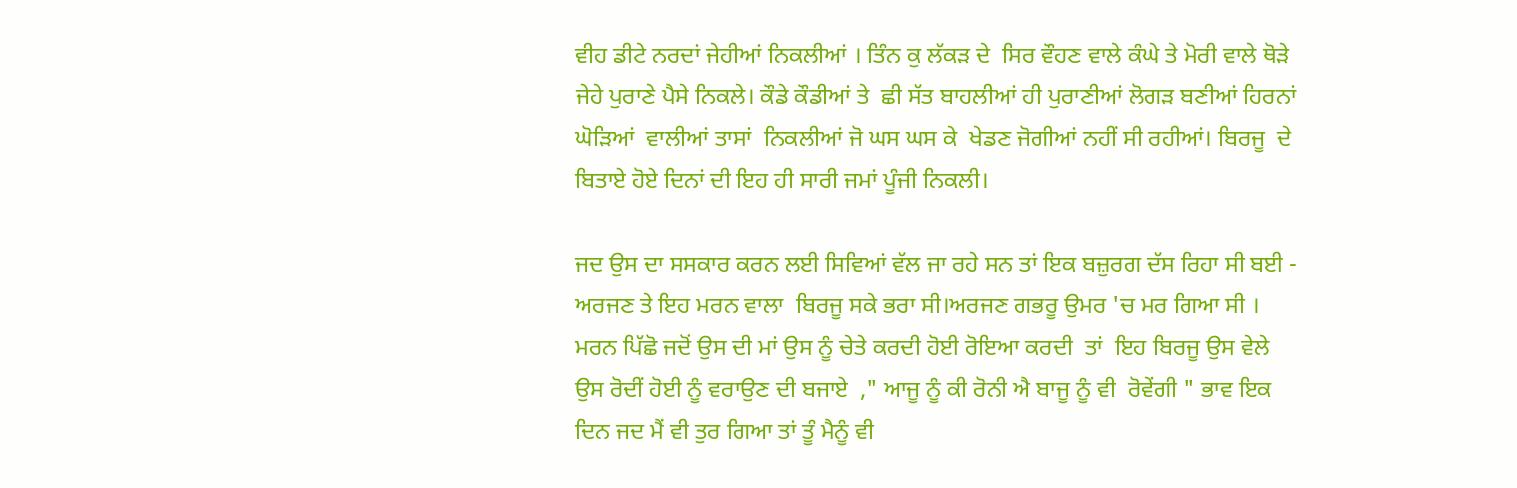ਵੀਹ ਡੀਟੇ ਨਰਦਾਂ ਜੇਹੀਆਂ ਨਿਕਲੀਆਂ । ਤਿੰਨ ਕੁ ਲੱਕੜ ਦੇ  ਸਿਰ ਵੌਹਣ ਵਾਲੇ ਕੰਘੇ ਤੇ ਮੋਰੀ ਵਾਲੇ ਥੋੜੇ ਜੇਹੇ ਪੁਰਾਣੇ ਪੈਸੇ ਨਿਕਲੇ। ਕੌਡੇ ਕੌਡੀਆਂ ਤੇ  ਛੀ ਸੱਤ ਬਾਹਲੀਆਂ ਹੀ ਪੁਰਾਣੀਆਂ ਲੋਗੜ ਬਣੀਆਂ ਹਿਰਨਾਂ ਘੋੜਿਆਂ  ਵਾਲੀਆਂ ਤਾਸਾਂ  ਨਿਕਲੀਆਂ ਜੋ ਘਸ ਘਸ ਕੇ  ਖੇਡਣ ਜੋਗੀਆਂ ਨਹੀਂ ਸੀ ਰਹੀਆਂ। ਬਿਰਜੂ  ਦੇ ਬਿਤਾਏ ਹੋਏ ਦਿਨਾਂ ਦੀ ਇਹ ਹੀ ਸਾਰੀ ਜਮਾਂ ਪੂੰਜੀ ਨਿਕਲੀ।

ਜਦ ਉਸ ਦਾ ਸਸਕਾਰ ਕਰਨ ਲਈ ਸਿਵਿਆਂ ਵੱਲ ਜਾ ਰਹੇ ਸਨ ਤਾਂ ਇਕ ਬਜ਼ੁਰਗ ਦੱਸ ਰਿਹਾ ਸੀ ਬਈ - ਅਰਜਣ ਤੇ ਇਹ ਮਰਨ ਵਾਲਾ  ਬਿਰਜੂ ਸਕੇ ਭਰਾ ਸੀ।ਅਰਜਣ ਗਭਰੂ ਉਮਰ 'ਚ ਮਰ ਗਿਆ ਸੀ । ਮਰਨ ਪਿੱਛੋ ਜਦੋਂ ਉਸ ਦੀ ਮਾਂ ਉਸ ਨੂੰ ਚੇਤੇ ਕਰਦੀ ਹੋਈ ਰੋਇਆ ਕਰਦੀ  ਤਾਂ  ਇਹ ਬਿਰਜੂ ਉਸ ਵੇਲੇ ਉਸ ਰੋਦੀਂ ਹੋਈ ਨੂੰ ਵਰਾਉਣ ਦੀ ਬਜਾਏ  ," ਆਜੂ ਨੂੰ ਕੀ ਰੋਨੀ ਐ ਬਾਜੂ ਨੂੰ ਵੀ  ਰੋਵੇਂਗੀ " ਭਾਵ ਇਕ ਦਿਨ ਜਦ ਮੈਂ ਵੀ ਤੁਰ ਗਿਆ ਤਾਂ ਤੂੰ ਮੈਨੂੰ ਵੀ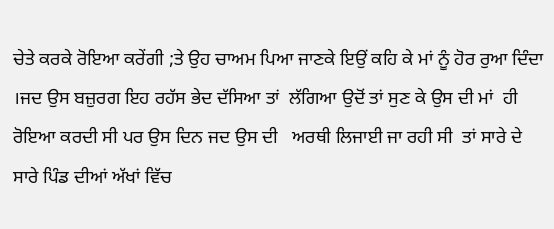ਚੇਤੇ ਕਰਕੇ ਰੋਇਆ ਕਰੇਂਗੀ ;ਤੇ ਉਹ ਚਾਅਮ ਪਿਆ ਜਾਣਕੇ ਇਉਂ ਕਹਿ ਕੇ ਮਾਂ ਨੂੰ ਹੋਰ ਰੁਆ ਦਿੰਦਾ ।ਜਦ ਉਸ ਬਜ਼ੁਰਗ ਇਹ ਰਹੱਸ ਭੇਦ ਦੱਸਿਆ ਤਾਂ  ਲੱਗਿਆ ਉਦੋਂ ਤਾਂ ਸੁਣ ਕੇ ਉਸ ਦੀ ਮਾਂ  ਹੀ ਰੋਇਆ ਕਰਦੀ ਸੀ ਪਰ ਉਸ ਦਿਨ ਜਦ ਉਸ ਦੀ   ਅਰਥੀ ਲਿਜਾਈ ਜਾ ਰਹੀ ਸੀ  ਤਾਂ ਸਾਰੇ ਦੇ ਸਾਰੇ ਪਿੰਡ ਦੀਆਂ ਅੱਖਾਂ ਵਿੱਚ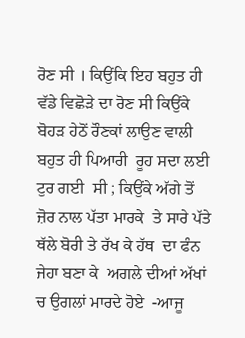ਰੋਣ ਸੀ । ਕਿਉਂਕਿ ਇਹ ਬਹੁਤ ਹੀ ਵੱਡੇ ਵਿਛੋੜੇ ਦਾ ਰੋਣ ਸੀ ਕਿਉਂਕੇ ਬੋਹੜ ਹੇਠੋਂ ਰੌਣਕਾਂ ਲਾਉਣ ਵਾਲੀ  ਬਹੁਤ ਹੀ ਪਿਆਰੀ  ਰੂਹ ਸਦਾ ਲਈ  ਟੁਰ ਗਈ  ਸੀ ; ਕਿਉਂਕੇ ਅੱਗੇ ਤੋਂ ਜ਼ੋਰ ਨਾਲ ਪੱਤਾ ਮਾਰਕੇ  ਤੇ ਸਾਰੇ ਪੱਤੇ ਥੱਲੇ ਬੋਰੀ ਤੇ ਰੱਖ ਕੇ ਹੱਥ  ਦਾ ਫੰਨ ਜੇਹਾ ਬਣਾ ਕੇ  ਅਗਲੇ ਦੀਆਂ ਅੱਖਾਂ ਚ ਉਗਲਾਂ ਮਾਰਦੇ ਹੋਏ  -ਆਜੂ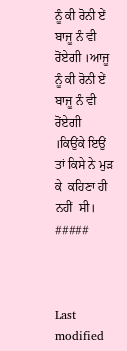ਨੂੰ ਕੀ ਰੋਨੀ ਏਂ ਬਾਜੂ ਨੰ ਵੀ ਰੋਂਏਗੀ ।ਆਜੂ ਨੂੰ ਕੀ ਰੋਨੀ ਏਂ ਬਾਜੂ ਨੰ ਵੀ ਰੋਂਏਗੀ ।ਕਿਉਂਕੇ ਇਉਂ ਤਾਂ ਕਿਸੇ ਨੇ ਮੁੜ ਕੇ  ਕਹਿਣਾ ਹੀ ਨਹੀਂ  ਸੀ।
#####



Last modified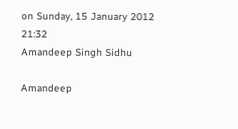on Sunday, 15 January 2012 21:32
Amandeep Singh Sidhu

Amandeep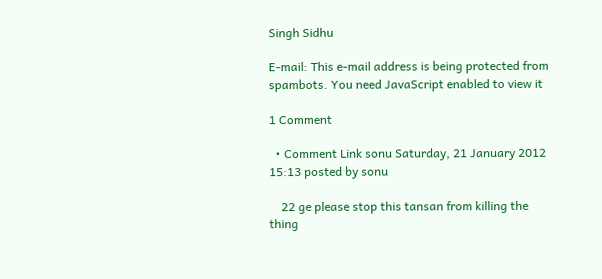Singh Sidhu

E-mail: This e-mail address is being protected from spambots. You need JavaScript enabled to view it

1 Comment

  • Comment Link sonu Saturday, 21 January 2012 15:13 posted by sonu

    22 ge please stop this tansan from killing the thing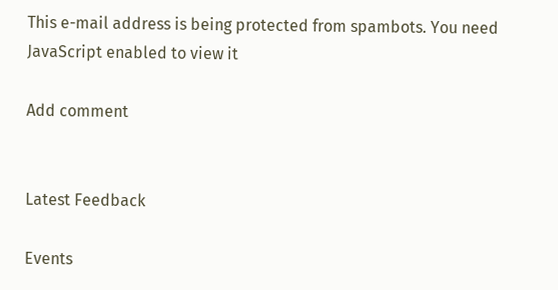This e-mail address is being protected from spambots. You need JavaScript enabled to view it

Add comment


Latest Feedback

Events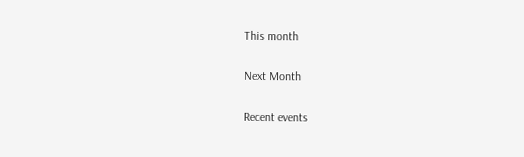This month

Next Month

Recent events